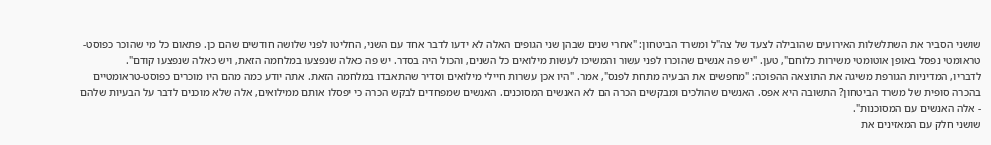שושני הסביר את השתלשלות האירועים שהובילה לצעד של צה"ל ומשרד הביטחון: "אחרי שנים שבהן שני הגופים האלה לא ידעו לדבר אחד עם השני, החליטו לפני שלושה חודשים שהם כן. פתאום כל מי שהוכר כפוסט-טראומטי נפסל באופן אוטומטי משירות כלוחם", טען. "יש פה אנשים שהוכרו לפני עשור והמשיכו לעשות מילואים כל השנים, והכול היה בסדר. יש פה כאלה שנפצעו במלחמה הזאת, ויש כאלה שנפצעו קודם".
לדבריו, המדיניות הגורפת משיגה את התוצאה ההפוכה: "מחפשים את הבעיה מתחת לפנס", אמר. "היו אכן עשרות חיילי מילואים וסדיר שהתאבדו במלחמה הזאת. אתה יודע כמה מהם היו מוכרים כפוסט-טראומטיים בהכרה סופית של משרד הביטחון? התשובה היא אפס. האנשים שהולכים ומבקשים הכרה הם לא האנשים המסוכנים. האנשים שמפחדים לבקש הכרה כי יפסלו אותם ממילואים, אלה שלא מוכנים לדבר על הבעיות שלהם - אלה האנשים עם המסוכנות".
שושני חלק עם המאזינים את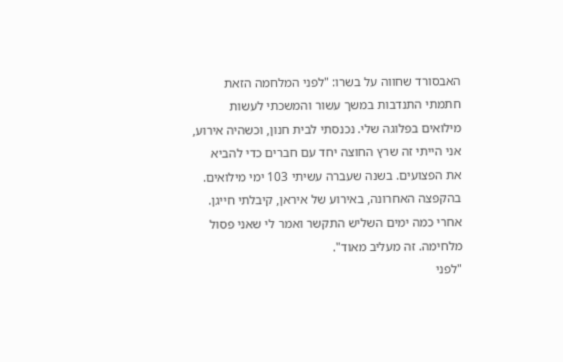האבסורד שחווה על בשרו: "לפני המלחמה הזאת חתמתי התנדבות במשך עשור והמשכתי לעשות מילואים בפלוגה שלי. נכנסתי לבית חנון, וכשהיה אירוע, אני הייתי זה שרץ החוצה יחד עם חברים כדי להביא את הפצועים. בשנה שעברה עשיתי 103 ימי מילואים. בהקפצה האחרונה, באירוע של איראן, קיבלתי חייגן. אחרי כמה ימים השליש התקשר ואמר לי שאני פסול מלחימה. זה מעליב מאוד".
"לפני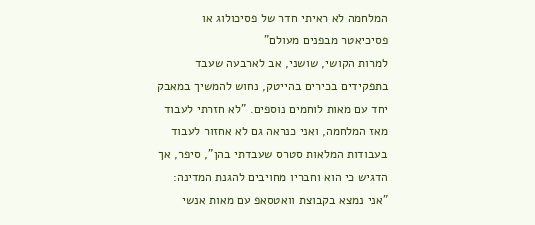המלחמה לא ראיתי חדר של פסיכולוג או פסיכיאטר מבפנים מעולם"
למרות הקושי, שושני, אב לארבעה שעבד בתפקידים בכירים בהייטק, נחוש להמשיך במאבק יחד עם מאות לוחמים נוספים. "לא חזרתי לעבוד מאז המלחמה, ואני כנראה גם לא אחזור לעבוד בעבודות המלאות סטרס שעבדתי בהן", סיפר, אך הדגיש כי הוא וחבריו מחויבים להגנת המדינה: "אני נמצא בקבוצת וואטסאפ עם מאות אנשי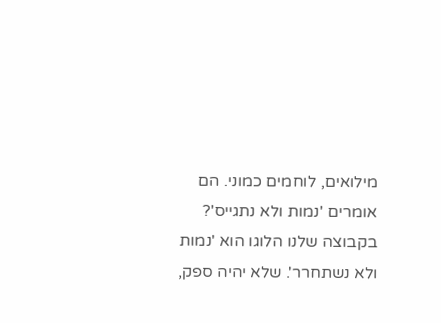מילואים, לוחמים כמוני. הם אומרים 'נמות ולא נתגייס'? בקבוצה שלנו הלוגו הוא 'נמות ולא נשתחרר'. שלא יהיה ספק,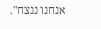אנחנו ננצח".